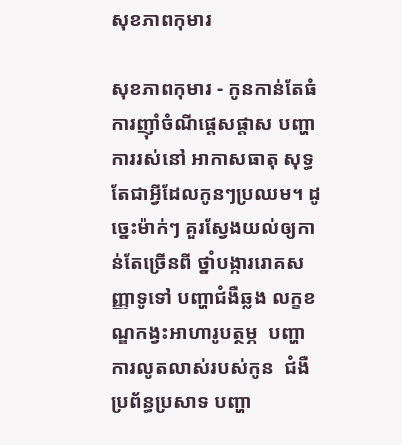សុខភាពកុមារ

សុខភាពកុមារ - កូនកាន់តែធំ ការញ៉ាំចំណីផ្ដេសផ្ដាស បញ្ហាការរស់នៅ អាកាសធាតុ សុទ្ធតែជាអ្វីដែលកូនៗប្រឈម។ ដូច្នេះម៉ាក់ៗ គួរស្វែងយល់ឲ្យកាន់តែច្រើនពី ថ្នាំបង្ការរោគសញ្ញាទូទៅ បញ្ហាជំងឺឆ្លង លក្ខខណ្ឌកង្វះអាហារូបត្ថម្ភ  បញ្ហាការលូតលាស់របស់កូន  ជំងឺប្រព័ន្ធប្រសាទ បញ្ហា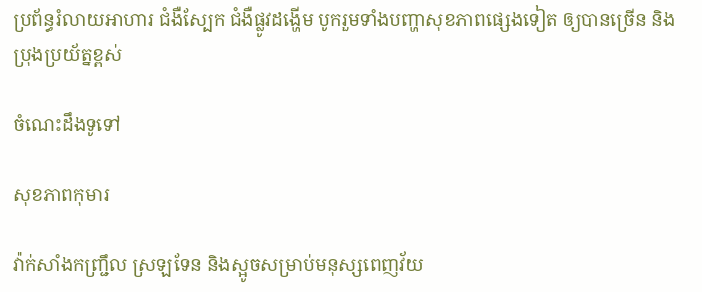ប្រព័ន្ធរំលាយអាហារ ជំងឺស្បែក ជំងឺផ្លូវដង្ហើម បូករួមទាំងបញ្ហាសុខភាពផ្សេងទៀត ឲ្យបានច្រើន និងប្រុងប្រយ័ត្នខ្ពស់

ចំណេះដឹងទូទៅ

សុខភាពកុមារ

វ៉ាក់សាំងកញ្ជ្រឹល ស្រឡទែន និងស្អូចសម្រាប់មនុស្សពេញវ័យ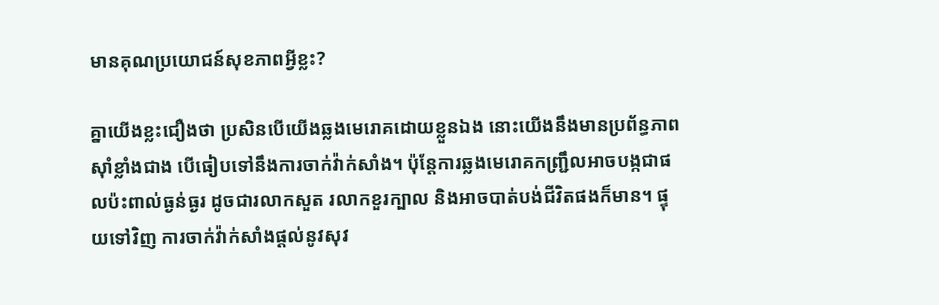មានគុណប្រយោជន៍សុខភាពអ្វីខ្លះ?

គ្នាយើងខ្លះជឿងថា ប្រសិនបើយើងឆ្លងមេរោគដោយខ្លួនឯង នោះយើងនឹងមានប្រព័ន្ធភាពស៊ាំខ្លាំងជាង បើធៀបទៅនឹងការចាក់វ៉ាក់សាំង។ ប៉ុន្តែការឆ្លងមេរោគកញ្ជ្រឹលអាចបង្កជាផលប៉ះពាល់ធ្ងន់ធ្ងរ ដូចជារលាកសួត រលាកខួរក្បាល និងអាចបាត់បង់ជីវិតផងក៏មាន។ ផ្ទុយទៅវិញ ការចាក់វ៉ាក់សាំងផ្តល់នូវសុវ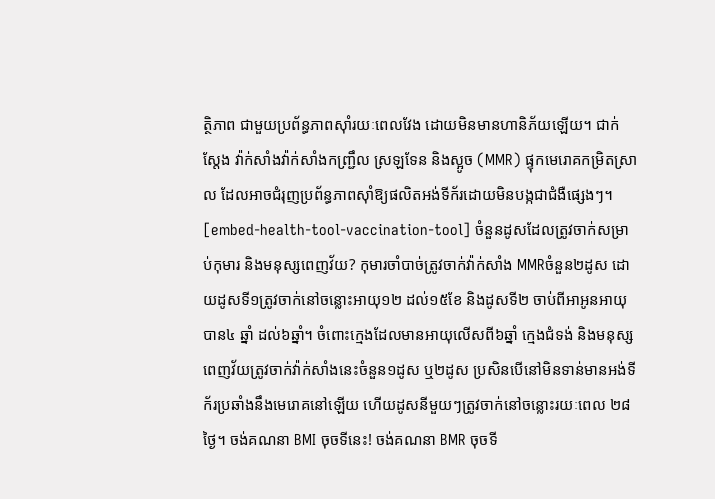ត្ថិភាព ជាមួយប្រព័ន្ធភាពស៊ាំរយៈពេលវែង ដោយមិនមានហានិភ័យឡើយ។ ជាក់ស្តែង វ៉ាក់សាំងវ៉ាក់សាំងកញ្ជ្រឹល ស្រឡទែន និងស្អូច (MMR) ផ្ទុកមេរោគកម្រិតស្រាល ដែលអាចជំរុញប្រព័ន្ធភាពស៊ាំឱ្យផលិតអង់ទីក័រដោយមិនបង្កជាជំងឺផ្សេងៗ។ [embed-health-tool-vaccination-tool] ចំនួនដូសដែលត្រូវចាក់សម្រាប់កុមារ និងមនុស្សពេញវ័យ? កុមារចាំបាច់ត្រូវចាក់វ៉ាក់សាំង MMRចំនួន២ដូស ដោយដូសទី១ត្រូវចាក់នៅចន្លោះអាយុ១២ ដល់១៥ខែ និងដូសទី២ ចាប់ពីអាអូនអាយុបាន៤ ឆ្នាំ ដល់៦ឆ្នាំ។ ចំពោះក្មេងដែលមានអាយុលើសពី៦ឆ្នាំ ក្មេងជំទង់ និងមនុស្សពេញវ័យត្រូវចាក់វ៉ាក់សាំងនេះចំនួន១ដូស ឬ២ដូស ប្រសិនបើនៅមិនទាន់មានអង់ទីក័រប្រឆាំងនឹងមេរោគនៅឡើយ ហើយដូសនីមួយៗត្រូវចាក់នៅចន្លោះរយៈពេល ២៨ថ្ងៃ។ ចង់គណនា BMI ចុចទីនេះ! ចង់គណនា BMR ចុចទី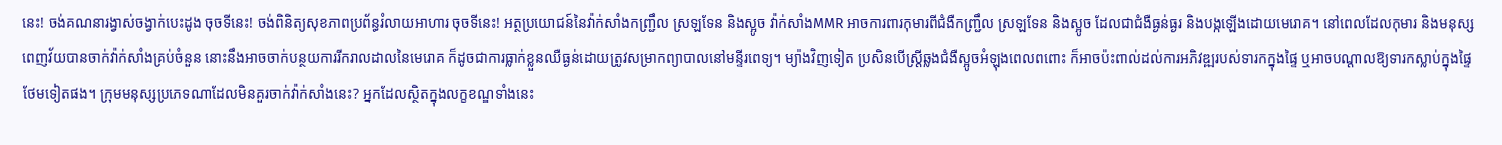នេះ! ចង់គណនារង្វាស់ចង្វាក់បេះដូង ចុចទីនេះ! ចង់ពិនិត្យសុខភាពប្រព័ន្ធរំលាយអាហារ ចុចទីនេះ! អត្ថប្រយោជន៍នៃវ៉ាក់សាំងកញ្ជ្រឹល ស្រឡទែន និងស្អូច វ៉ាក់សាំងMMR អាចការពារកុមារពីជំងឺកញ្ជ្រឹល ស្រឡទែន និងស្អូច ដែលជាជំងឺធ្ងន់ធ្ងរ និងបង្កឡើងដោយមេរោគ។ នៅពេលដែលកុមារ និងមនុស្សពេញវ័យបានចាក់វ៉ាក់សាំងគ្រប់ចំនួន នោះនឹងអាចចាក់បន្ថយការរីករាលដាលនៃមេរោគ ក៏ដូចជាការធ្លាក់ខ្លួនឈឺធ្ងន់ដោយត្រូវសម្រាកព្យាបាលនៅមន្ទីរពេទ្យ។ ម្យ៉ាងវិញទៀត ប្រសិនបើស្ត្រីឆ្លងជំងឺស្អូចអំឡុងពេលពពោះ ក៏អាចប៉ះពាល់ដល់ការអភិវឌ្ឍរបស់ទារកក្នុងផ្ទៃ ឬអាចបណ្តាលឱ្យទារកស្លាប់ក្នុងផ្ទៃថែមទៀតផង។ ក្រុមមនុស្សប្រភេទណាដែលមិនគួរចាក់វ៉ាក់សាំងនេះ? អ្នកដែលស្ថិតក្នុងលក្ខខណ្ឌទាំងនេះ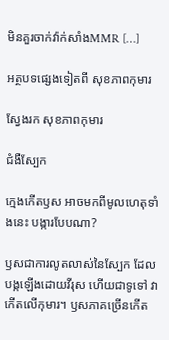មិនគួរចាក់វ៉ាក់សាំងMMR […]

អត្ថបទផ្សេងទៀតពី សុខភាពកុមារ

ស្វែងរក សុខភាពកុមារ

ជំងឺស្បែក

ក្មេងកើតឫស អាចមកពីមូលហេតុទាំងនេះ បង្ការបែបណា?

ឫសជាការលូតលាស់នៃស្បែក ដែលបង្កឡើងដោយវីរុស ហើយជាទូទៅ វាកើតលើកុមារ។ ឫសភាគច្រើនកើត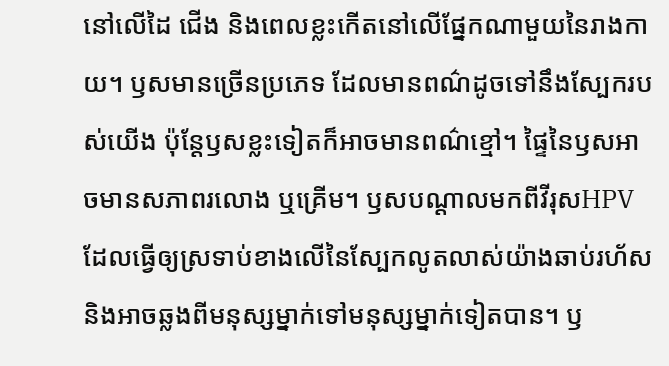នៅលើដៃ ជើង និងពេលខ្លះកើតនៅលើផ្នែកណាមួយនៃរាងកាយ។ ឫសមានច្រើនប្រភេទ ដែលមានពណ៌ដូចទៅនឹងស្បែករបស់យើង ប៉ុន្តែឫសខ្លះទៀតក៏អាចមានពណ៌ខ្មៅ។ ផ្ទៃនៃឫសអាចមានសភាពរលោង ឬគ្រើម។ ឫសបណ្ដាលមកពីវីរុសHPV ដែលធ្វើឲ្យស្រទាប់ខាងលើនៃស្បែកលូតលាស់យ៉ាងឆាប់រហ័ស និងអាចឆ្លងពីមនុស្សម្នាក់ទៅមនុស្សម្នាក់ទៀតបាន។ ឫ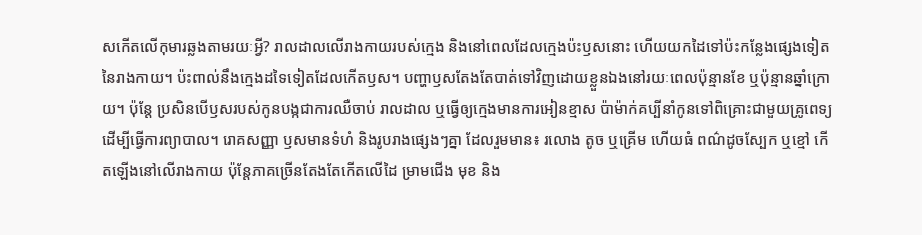សកើតលើកុមារឆ្លងតាមរយៈអ្វី? រាលដាលលើរាងកាយរបស់ក្មេង និងនៅពេលដែលក្មេងប៉ះឫសនោះ ហើយយកដៃទៅប៉ះកន្លែងផ្សេងទៀតនៃរាងកាយ។ ប៉ះពាល់នឹងក្មេងដទៃទៀតដែលកើតឫស។ បញ្ហាឫសតែងតែបាត់ទៅវិញដោយខ្លួនឯងនៅរយៈពេលប៉ុន្មានខែ ឬប៉ុន្មានឆ្នាំក្រោយ។ ប៉ុន្តែ ប្រសិនបើឫសរបស់កូនបង្កជាការឈឺចាប់ រាលដាល ឬធ្វើឲ្យក្មេងមានការអៀនខ្មាស ប៉ាម៉ាក់គប្បីនាំកូនទៅពិគ្រោះជាមួយគ្រូពេទ្យ ដើម្បីធ្វើការព្យាបាល។ រោគសញ្ញា ឫសមានទំហំ និងរូបរាងផ្សេងៗគ្នា ដែលរួមមាន៖ រលោង តូច ឬគ្រើម ហើយធំ ពណ៌ដូចស្បែក ឬខ្មៅ កើតឡើងនៅលើរាងកាយ ប៉ុន្តែភាគច្រើនតែងតែកើតលើដៃ ម្រាមជើង មុខ និង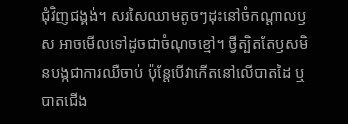ជុំវិញជង្គង់។ សរសៃឈាមតូចៗដុះនៅចំកណ្ដាលឫស អាចមើលទៅដូចជាចំណុចខ្មៅ។ ថ្វីត្បិតតែឫសមិនបង្កជាការឈឺចាប់ ប៉ុន្តែបើវាកើតនៅលើបាតដៃ ឬបាតជើង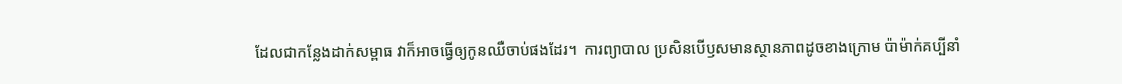ដែលជាកន្លែងដាក់សម្ពាធ វាក៏អាចធ្វើឲ្យកូនឈឺចាប់ផងដែរ។  ការព្យាបាល ប្រសិនបើឫសមានស្ថានភាពដូចខាងក្រោម ប៉ាម៉ាក់គប្បីនាំ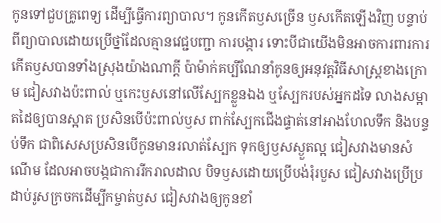កូនទៅជួបគ្រូពេទ្យ ដើម្បីធ្វើការព្យាបាល។ កូនកើតឫសច្រើន ឫសកើតឡើងវិញ បន្ទាប់ពីព្យាបាលដោយប្រើថ្នាំដែលគ្មានវេជ្ជបញ្ជា ការបង្ការ ទោះបីជាយើងមិនអាចការពារការកើតឫសបានទាំងស្រុងយ៉ាងណាក្ដី ប៉ាម៉ាក់គប្បីណែនាំកូនឲ្យអនុវត្តវិធីសាស្ត្រខាងក្រោម ជៀសវាងប៉ះពាល់ ឬកេះឫសនៅលើស្បែកខ្លួនឯង ឬស្បែករបស់អ្នកដទៃ លាងសម្អាតដៃឲ្យបានស្អាត ប្រសិនបើប៉ះពាល់ឫស ពាក់ស្បែកជើងផ្ទាត់នៅអាងហែលទឹក និងបន្ទប់ទឹក ជាពិសេសប្រសិនបើកូនមានរលាត់ស្បែក ទុកឲ្យឫសស្ងួតល្អ ជៀសវាងមានសំណើម ដែលអាចបង្កជាការរីករាលដាល បិទឫសដោយប្រើបង់រុំរបួស ជៀសវាងប្រើប្រដាប់រូសក្រចកដើម្បីកម្ចាត់ឫស ជៀសវាងឲ្យកូនខាំ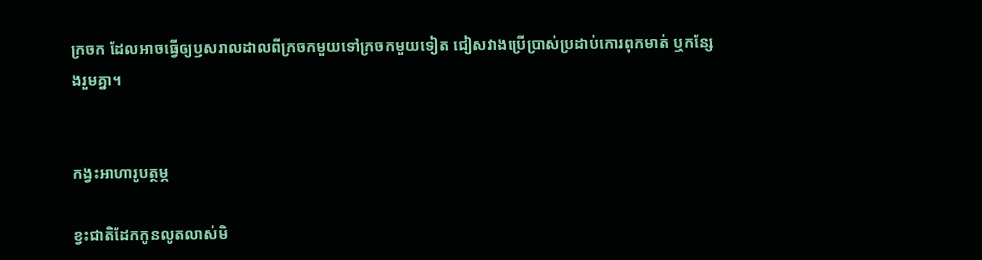ក្រចក ដែលអាចធ្វើឲ្យឫសរាលដាលពីក្រចកមួយទៅក្រចកមួយទៀត ជៀសវាងប្រើប្រាស់ប្រដាប់កោរពុកមាត់ ឬកន្សែងរួមគ្នា។


កង្វះអាហារូបត្ថម្ភ

ខ្វះជាតិដែកកូនលូតលាស់មិ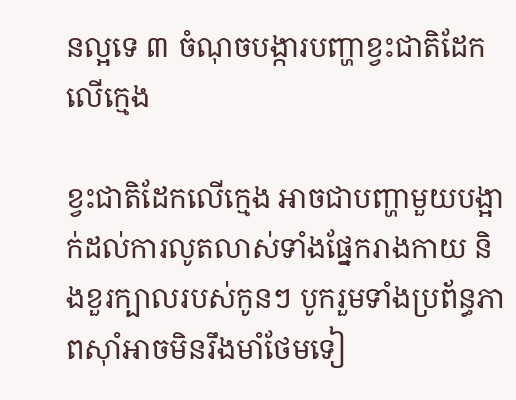នល្អទេ ៣ ចំណុចបង្ការបញ្ហាខ្វះជាតិដែកលើក្មេង

ខ្វះជាតិដែកលើក្មេង អាចជាបញ្ហាមួយបង្អាក់ដល់ការលូតលាស់ទាំងផ្នែករាងកាយ និងខួរក្បាលរបស់កូនៗ បូករួមទាំងប្រព័ន្ធភាពស៊ាំអាចមិនរឹងមាំថែមទៀ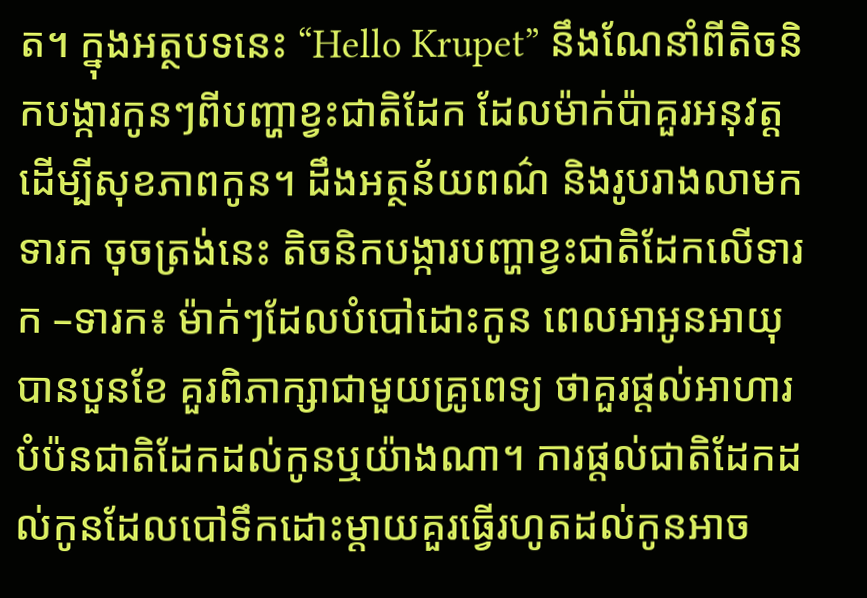ត។ ក្នុងអត្ថបទនេះ “Hello Krupet” នឹងណែនាំពីតិចនិកបង្ការកូនៗពីបញ្ហាខ្វះជាតិដែក ដែលម៉ាក់ប៉ាគួរអនុវត្តដើម្បីសុខភាពកូន។ ដឹងអត្ថន័យពណ៌ និងរូបរាងលាមកទារក ចុចត្រង់នេះ តិចនិកបង្ការបញ្ហាខ្វះជាតិដែកលើទារក –ទារក៖ ម៉ាក់ៗដែលបំបៅដោះកូន ពេលអាអូនអាយុបានបួនខែ គួរពិភាក្សាជាមួយគ្រូពេទ្យ ថាគួរផ្ដល់អាហារបំប៉នជាតិដែកដល់កូនឬយ៉ាងណា។ ការផ្ដល់ជាតិដែកដល់កូនដែលបៅទឹកដោះម្ដាយគួរធ្វើរហូតដល់កូនអាច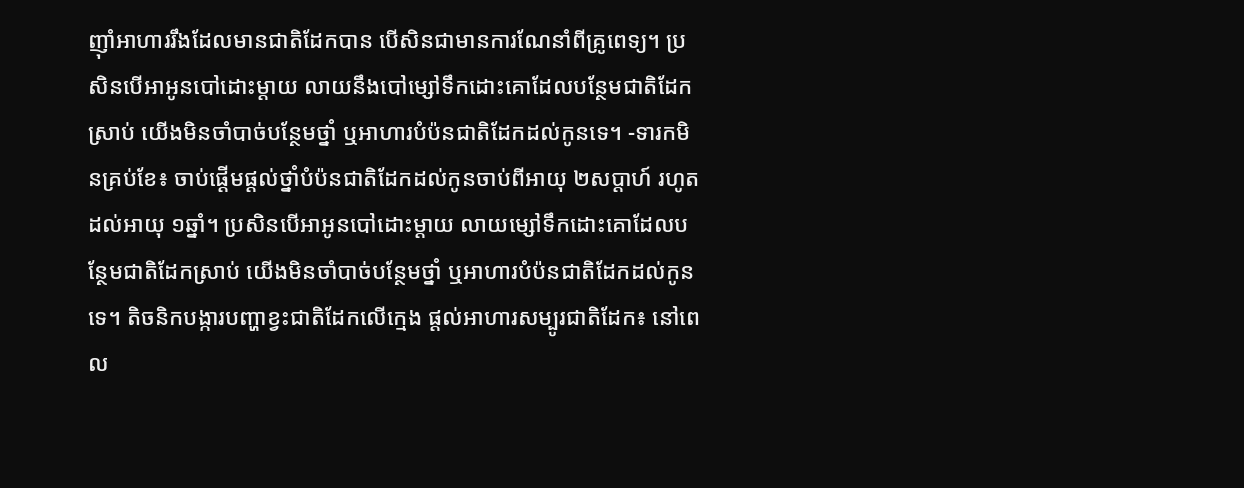ញ៉ាំអាហាររឹងដែលមានជាតិដែកបាន បើសិនជាមានការណែនាំពីគ្រូពេទ្យ។ ប្រសិនបើអាអូនបៅដោះម្ដាយ លាយនឹងបៅម្សៅទឹកដោះគោដែលបន្ថែមជាតិដែកស្រាប់ យើងមិនចាំបាច់បន្ថែមថ្នាំ ឬអាហារបំប៉នជាតិដែកដល់កូនទេ។ -ទារកមិនគ្រប់ខែ៖ ចាប់ផ្ដើមផ្ដល់ថ្នាំបំប៉នជាតិដែកដល់កូនចាប់ពីអាយុ ២សប្ដាហ៍ រហូតដល់អាយុ ១ឆ្នាំ។ ប្រសិនបើអាអូនបៅដោះម្ដាយ លាយម្សៅទឹកដោះគោដែលបន្ថែមជាតិដែកស្រាប់ យើងមិនចាំបាច់បន្ថែមថ្នាំ ឬអាហារបំប៉នជាតិដែកដល់កូនទេ។ តិចនិកបង្ការបញ្ហាខ្វះជាតិដែកលើក្មេង ផ្ដល់អាហារសម្បូរជាតិដែក៖ នៅពេល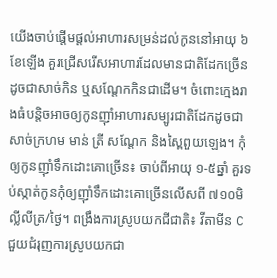យើងចាប់ផ្ដើមផ្ដល់អាហារសម្រន់ដល់កូននៅអាយុ ៦ខែឡើង គួរជ្រើសរើសអាហារដែលមានជាតិដែកច្រើនដូចជាសាច់កិន ឬសណ្ដែកកិនជាដើម។ ចំពោះក្មេងរាងធំបន្តិចអាចឲ្យកូនញ៉ាំអាហារសម្បូរជាតិដែកដូចជា សាច់ក្រហម មាន់ ត្រី សណ្ដែក និងស្ពៃពួយឡេង។ កុំឲ្យកូនញ៉ាំទឹកដោះគោច្រើន៖ ចាប់ពីអាយុ ១-៥ឆ្នាំ គួរទប់ស្កាត់កូនកុំឲ្យញ៉ាំទឹកដោះគោច្រើនលើសពី ៧១០មិល្លីលីត្រ/ថ្ងៃ។ ពង្រឹងការស្រូបយកជីជាតិ៖ វីតាមីន C ជួយជំរុញការស្រូបយកជា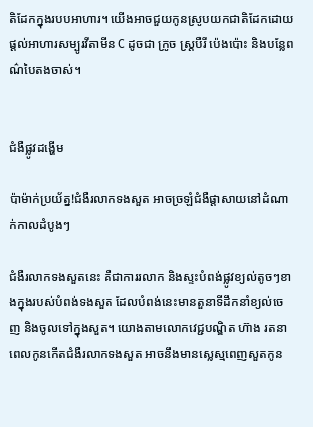តិដែកក្នុងរបបអាហារ។ យើងអាចជួយកូនស្រូបយកជាតិដែកដោយផ្ដល់អាហារសម្បូរវីតាមីន C ដូចជា ក្រូច ស្ត្របឺរី ប៉េងប៉ោះ និងបន្លែពណ៌បៃតងចាស់។


ជំងឺផ្លូវដង្ហើម

ប៉ាម៉ាក់ប្រយ័ត្ន!ជំងឺរលាកទងសួត អាចច្រឡំជំងឺផ្ដាសាយនៅដំណាក់កាលដំបូងៗ

ជំងឺរលាកទងសួតនេះ គឺជាការរលាក និងស្ទះបំពង់ផ្លូវខ្យល់តូចៗខាងក្នុងរបស់បំពង់ទងសួត ដែលបំពង់នេះមានតួនាទីដឹកនាំខ្យល់ចេញ និងចូលទៅក្នុងសួត។ យោងតាមលោកវេជ្ជបណ្ឌិត ហ៊ាង រតនា  ពេលកូនកើតជំងឺរលាកទងសួត អាចនឹងមានស្លេស្មពេញសួតកូន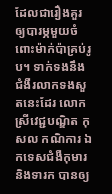ដែលជារឿងគួរឲ្យបារម្ភមួយចំពោះម៉ាក់ប៉ាគ្រប់រូប។ ទាក់ទងនឹងជំងឺរលាកទងសួតនេះដែរ លោកស្រីវេជ្ជបណ្ឌិត កុសល កណិការ ឯកទេសជំងឺកុមារ និងទារក បានឲ្យ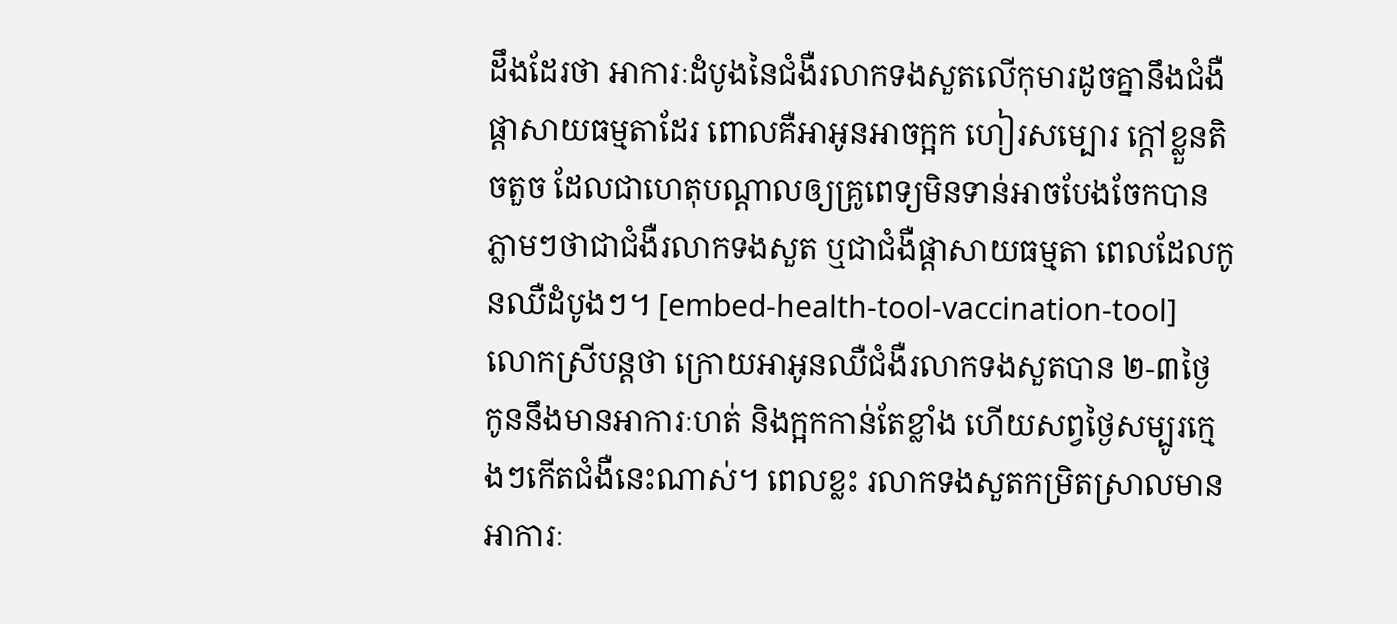ដឹងដែរថា អាការៈដំបូងនៃជំងឺរលាកទងសួតលើកុមារដូចគ្នានឹងជំងឺផ្ដាសាយធម្មតាដែរ ពោលគឺអាអូនអាចក្អក ហៀរសម្បោរ ក្ដៅខ្លួនតិចតួច ដែលជាហេតុបណ្ដាលឲ្យគ្រូពេទ្យមិនទាន់អាចបែងចែកបានភ្លាមៗថាជាជំងឺរលាកទងសួត ឬជាជំងឺផ្ដាសាយធម្មតា ពេលដែលកូនឈឺដំបូងៗ។ [embed-health-tool-vaccination-tool] លោកស្រីបន្តថា ក្រោយអាអូនឈឺជំងឺរលាកទងសួតបាន ២-៣ថ្ងៃ កូននឹងមានអាការៈហត់ និងក្អកកាន់តែខ្លាំង ហើយសព្វថ្ងៃសម្បូរក្មេងៗកើតជំងឺនេះណាស់។ ពេលខ្លះ រលាកទងសួតកម្រិតស្រាលមានអាការៈ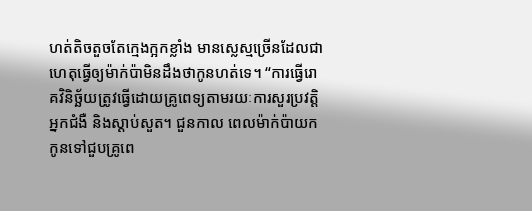ហត់តិចតួចតែក្មេងក្អកខ្លាំង មានស្លេស្មច្រើនដែលជាហេតុធ្វើឲ្យម៉ាក់ប៉ាមិនដឹងថាកូនហត់ទេ។ “ការធ្វើរោគវិនិច្ឆ័យត្រូវធ្វើដោយគ្រូពេទ្យតាមរយៈការសួរប្រវត្តិអ្នកជំងឺ និងស្ដាប់សួត។ ជួនកាល ពេលម៉ាក់ប៉ាយកកូនទៅជួបគ្រូពេ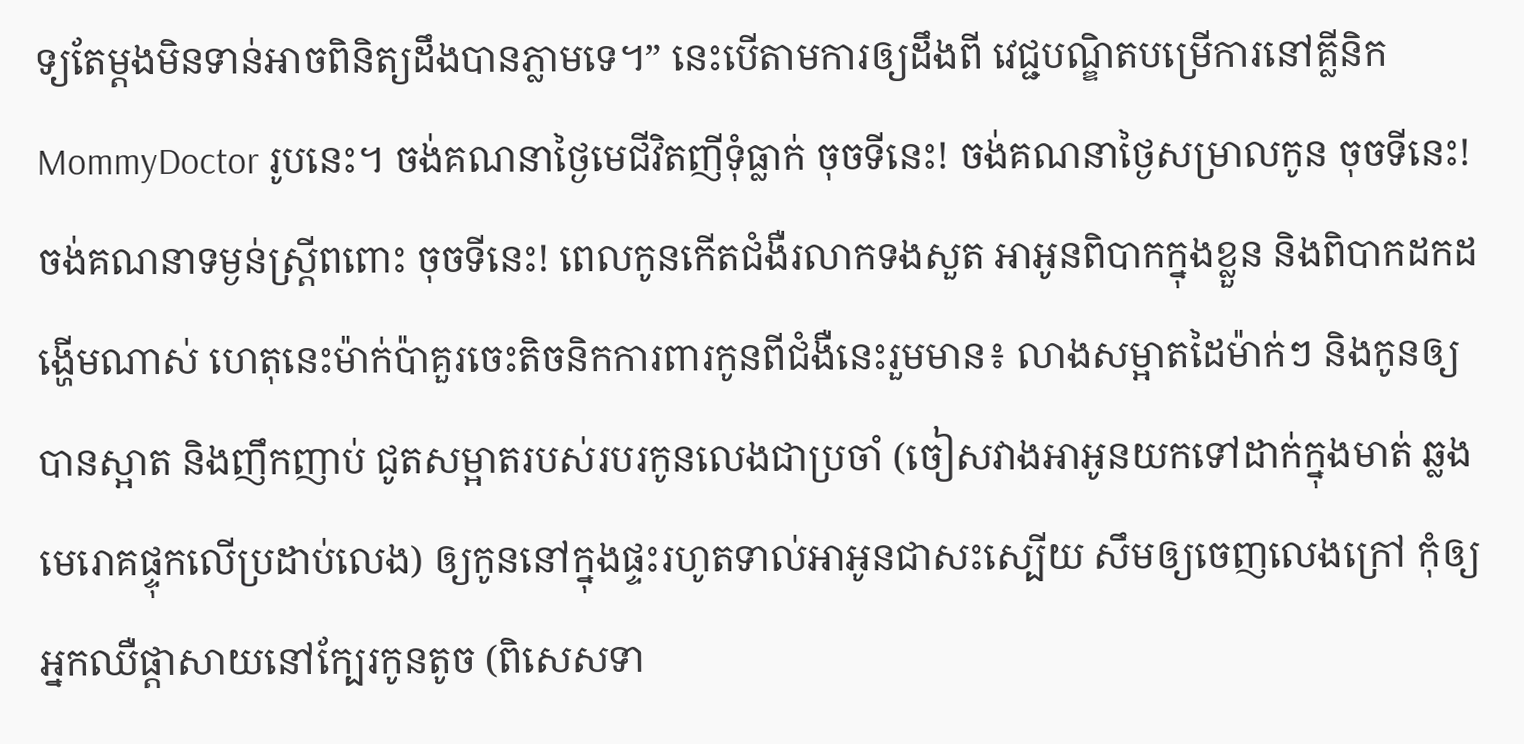ទ្យតែម្ដងមិនទាន់អាចពិនិត្យដឹងបានភ្លាមទេ។” នេះបើតាមការឲ្យដឹងពី វេជ្ជបណ្ឌិតបម្រើការនៅគ្លីនិក MommyDoctor រូបនេះ។ ចង់គណនាថ្ងៃមេជីវិតញីទុំធ្លាក់ ចុចទីនេះ! ចង់គណនាថ្ងៃសម្រាលកូន ចុចទីនេះ! ចង់គណនាទម្ងន់ស្រ្តីពពោះ ចុចទីនេះ! ពេលកូនកើតជំងឺរលាកទងសួត អាអូនពិបាកក្នុងខ្លួន និងពិបាកដកដង្ហើមណាស់ ហេតុនេះម៉ាក់ប៉ាគួរចេះតិចនិកការពារកូនពីជំងឺនេះរួមមាន៖ លាងសម្អាតដៃម៉ាក់ៗ និងកូនឲ្យបានស្អាត និងញឹកញាប់ ជូតសម្អាតរបស់របរកូនលេងជាប្រចាំ (ចៀសវាងអាអូនយកទៅដាក់ក្នុងមាត់ ឆ្លងមេរោគផ្ទុកលើប្រដាប់លេង) ឲ្យកូននៅក្នុងផ្ទះរហូតទាល់អាអូនជាសះស្បើយ សឹមឲ្យចេញលេងក្រៅ កុំឲ្យអ្នកឈឺផ្ដាសាយនៅក្បែរកូនតូច (ពិសេសទា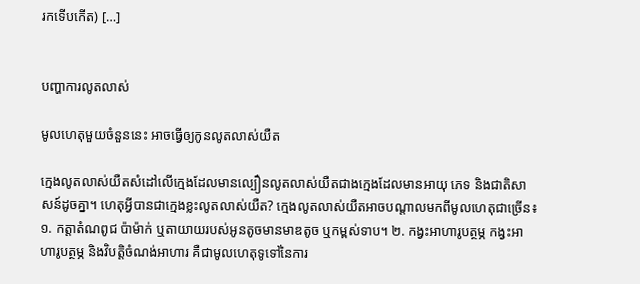រកទើបកើត) […]


បញ្ហាការលូតលាស់

មូលហេតុមួយចំនួននេះ អាចធ្វើឲ្យកូនលូតលាស់យឺត

ក្មេងលូតលាស់យឺតសំដៅលើក្មេងដែលមានល្បឿនលូតលាស់យឺតជាងក្មេងដែលមានអាយុ ភេទ និងជាតិសាសន៍ដូចគ្នា។ ហេតុអ្វីបានជាក្មេងខ្លះលូតលាស់យឺត? ក្មេងលូតលាស់យឺតអាចបណ្តាលមកពីមូលហេតុជាច្រើន៖ ១. កត្តាតំណពូជ ប៉ាម៉ាក់ ឬតាយាយរបស់អូនតូចមានមាឌតូច ឬកម្ពស់ទាប។ ២. កង្វះអាហារូបត្ថម្ភ កង្វះអាហារូបត្ថម្ភ និងវិបត្តិចំណង់អាហារ គឺជាមូលហេតុទូទៅនៃការ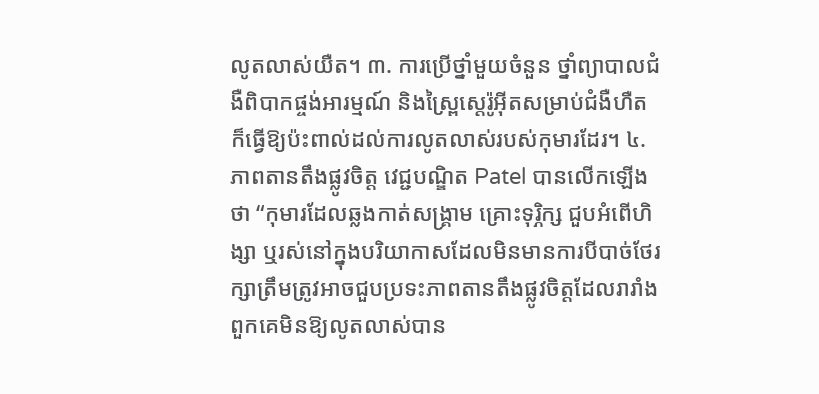លូតលាស់យឺត។ ៣. ការប្រើថ្នាំមួយចំនួន ថ្នាំព្យាបាលជំងឺពិបាកផ្ចង់អារម្មណ៍ និងស្រៃ្ពស្តេរ៉ូអ៊ីតសម្រាប់ជំងឺហឺតក៏ធ្វើឱ្យប៉ះពាល់ដល់ការលូតលាស់របស់កុមារដែរ។ ៤. ភាពតានតឹងផ្លូវចិត្ត វេជ្ជបណ្ឌិត Patel បានលើកឡើងថា “កុមារដែលឆ្លងកាត់សង្គ្រាម គ្រោះទុរ្ភិក្ស ជួបអំពើហិង្សា ឬរស់នៅក្នុងបរិយាកាសដែលមិនមានការបីបាច់ថែរក្សាត្រឹមត្រូវអាចជួបប្រទះភាពតានតឹងផ្លូវចិត្តដែលរារាំងពួកគេមិនឱ្យលូតលាស់បាន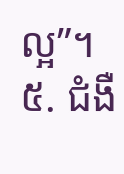ល្អ”។ ៥. ជំងឺ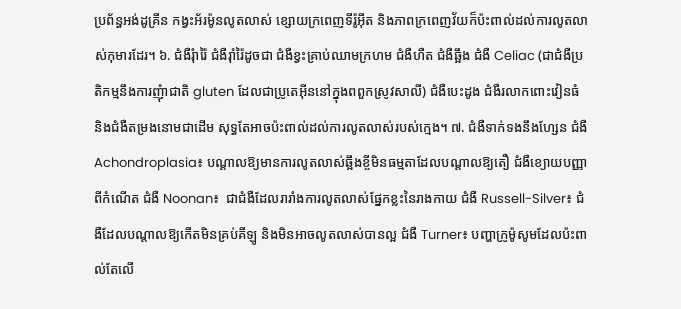ប្រព័ន្ធអង់ដូគ្រីន កង្វះអ័រម៉ូនលូតលាស់ ខ្សោយក្រពេញទីរ៉ូអ៊ីត និងភាពក្រពេញវ័យក៏ប៉ះពាល់ដល់ការលូតលាស់កុមារដែរ។ ៦. ជំងឺរុំារ៉ៃ ជំងឺរ៉ាំរ៉ៃដូចជា ជំងឺខ្វះគ្រាប់ឈាមក្រហម ជំងឺហឺត ជំងឺឆ្អឹង ជំងឺ Celiac (ជាជំងឺប្រតិកម្មនឹងការញុំាជាតិ gluten ដែលជាប្រូតេអ៊ីននៅក្នុងពពួកស្រូវសាលី) ជំងឺបេះដូង ជំងឺរលាកពោះវៀនធំ និងជំងឺតម្រងនោមជាដើម សុទ្ធតែអាចប៉ះពាល់ដល់ការលូតលាស់របស់ក្មេង។ ៧. ជំងឺទាក់ទងនឹងហ្សែន ជំងឺ Achondroplasia៖ បណ្តាលឱ្យមានការលូតលាស់ឆ្អឹងខ្ចីមិនធម្មតាដែលបណ្តាលឱ្យតឿ ជំងឺខ្យោយបញ្ញាពីកំណើត ជំងឺ Noonan៖  ជាជំងឺដែលរារាំងការលូតលាស់ផ្នែកខ្លះនៃរាងកាយ ជំងឺ Russell-Silver៖ ជំងឺដែលបណ្តាលឱ្យកើតមិនគ្រប់គីឡូ និងមិនអាចលូតលាស់បានល្អ ជំងឺ Turner៖ បញ្ហាក្រូម៉ូសូមដែលប៉ះពាល់តែលើ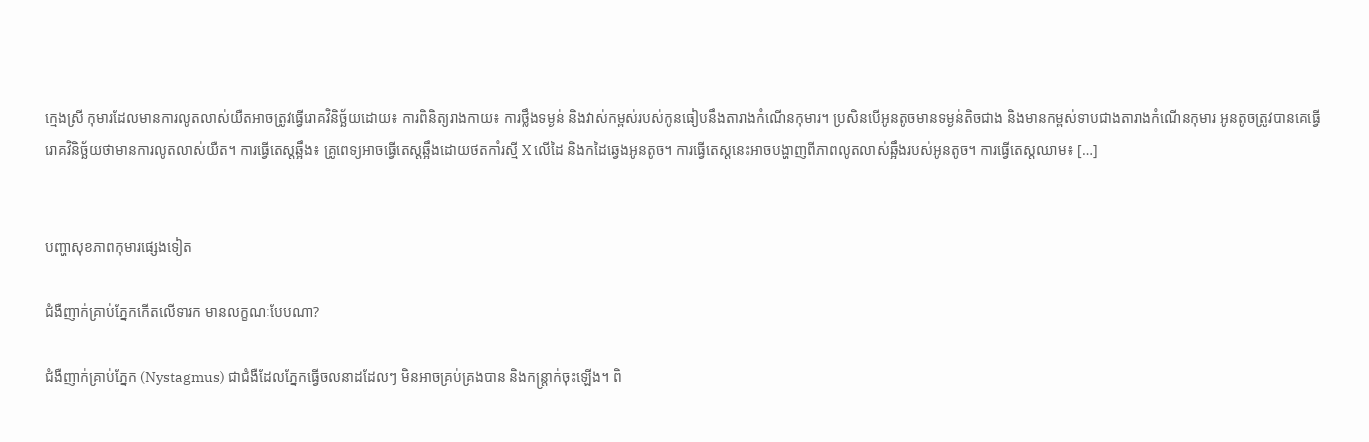ក្មេងស្រី កុមារដែលមានការលូតលាស់យឺតអាចត្រូវធ្វើរោគវិនិច្ឆ័យដោយ៖ ការពិនិត្យរាងកាយ៖ ការថ្លឹងទម្ងន់ និងវាស់កម្ពស់របស់កូនធៀបនឹងតារាងកំណើនកុមារ។ ប្រសិនបើអូនតូចមានទម្ងន់តិចជាង និងមានកម្ពស់ទាបជាងតារាងកំណើនកុមារ អូនតូចត្រូវបានគេធ្វើរោគវិនិច្ឆ័យថាមានការលូតលាស់យឺត។ ការធ្វើតេស្តឆ្អឹង៖ គ្រូពេទ្យអាចធ្វើតេស្តឆ្អឹងដោយថតកាំរស្មី X លើដៃ និងកដៃឆ្វេងអូនតូច។ ការធ្វើតេស្តនេះអាចបង្ហាញពីភាពលូតលាស់ឆ្អឹងរបស់អូនតូច។ ការធ្វើតេស្តឈាម៖ […]


បញ្ហាសុខភាពកុមារផ្សេងទៀត

ជំងឺញាក់គ្រាប់ភ្នែកកើតលើទារក មានលក្ខណៈបែបណា?

ជំងឺញាក់គ្រាប់ភ្នែក (Nystagmus) ជាជំងឺដែលភ្នែកធ្វើចលនាដដែលៗ មិនអាចគ្រប់គ្រងបាន និងកន្ត្រាក់ចុះឡើង។ ពិ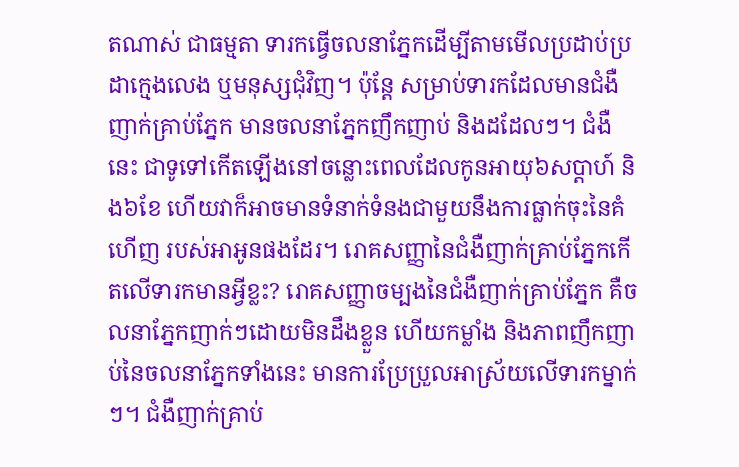តណាស់ ជាធម្មតា ទារកធ្វើចលនាភ្នែកដើម្បីតាមមើលប្រដាប់ប្រដាក្មេងលេង ឬមនុស្សជុំវិញ។ ប៉ុន្តែ សម្រាប់ទារកដែលមានជំងឺញាក់គ្រាប់ភ្នែក មានចលនាភ្នែកញឹកញាប់ និងដដែលៗ។ ជំងឺនេះ ជាទូទៅកើតឡើងនៅចន្លោះពេលដែលកូនអាយុ៦សប្ដាហ៍ និង៦ខែ ហើយវាក៏អាចមានទំនាក់ទំនងជាមួយនឹងការធ្លាក់ចុះនៃគំហើញ របស់អាអូនផងដែរ។ រោគសញ្ញានៃជំងឺញាក់គ្រាប់ភ្នែកកើតលើទារកមានអ្វីខ្លះ? រោគសញ្ញាចម្បងនៃជំងឺញាក់គ្រាប់ភ្នែក គឺចលនាភ្នែកញាក់ៗដោយមិនដឹងខ្លួន ហើយកម្លាំង និងភាពញឹកញាប់នៃចលនាភ្នែកទាំងនេះ មានការប្រែប្រួលអាស្រ័យលើទារកម្នាក់ៗ។ ជំងឺញាក់គ្រាប់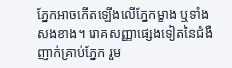ភ្នែកអាចកើតឡើងលើភ្នែកម្ខាង ឬទាំងសងខាង។ រោគសញ្ញាផ្សេងទៀតនៃជំងឺញាក់គ្រាប់ភ្នែក រួម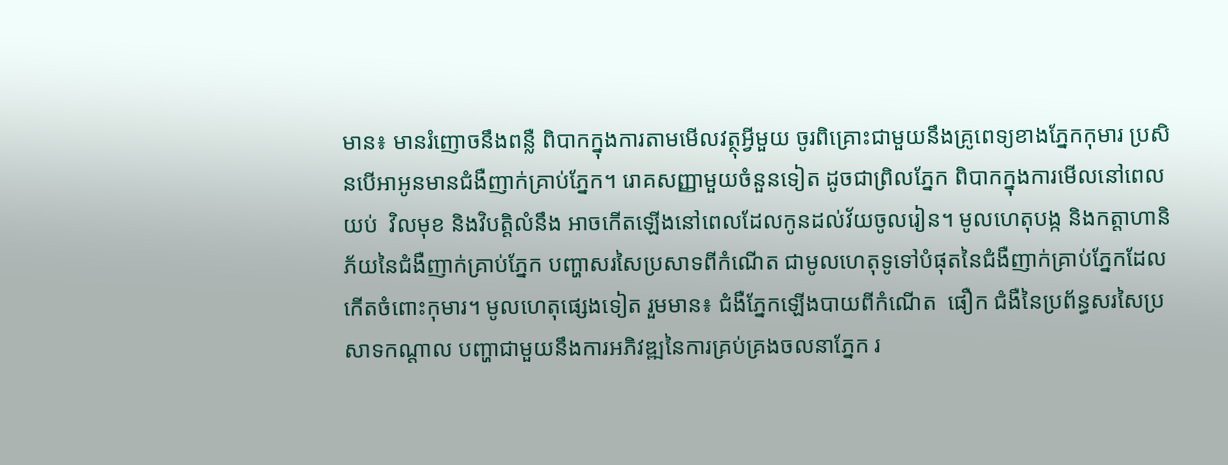មាន៖ មានរំញោចនឹងពន្លឺ ពិបាកក្នុងការតាមមើលវត្ថុអ្វីមួយ ចូរពិគ្រោះជាមួយនឹងគ្រូពេទ្យខាងភ្នែកកុមារ ប្រសិនបើអាអូនមានជំងឺញាក់គ្រាប់ភ្នែក។ រោគសញ្ញាមួយចំនួនទៀត ដូចជាព្រិលភ្នែក ពិបាកក្នុងការមើលនៅពេលយប់  វិលមុខ និងវិបត្តិលំនឹង អាចកើតឡើងនៅពេលដែលកូនដល់វ័យចូលរៀន។ មូលហេតុបង្ក និងកត្តាហានិភ័យនៃជំងឺញាក់គ្រាប់ភ្នែក បញ្ហាសរសៃប្រសាទពីកំណើត ជាមូលហេតុទូទៅបំផុតនៃជំងឺញាក់គ្រាប់ភ្នែកដែលកើតចំពោះកុមារ។ មូលហេតុផ្សេងទៀត រួមមាន៖ ជំងឺភ្នែកឡើងបាយពីកំណើត  ផឿក ជំងឺនៃប្រព័ន្ធសរសៃប្រសាទកណ្ដាល បញ្ហាជាមួយនឹងការអភិវឌ្ឍនៃការគ្រប់គ្រងចលនាភ្នែក រ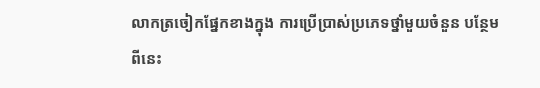លាកត្រចៀកផ្នែកខាងក្នុង ការប្រើប្រាស់ប្រភេទថ្នាំមួយចំនួន បន្ថែមពីនេះ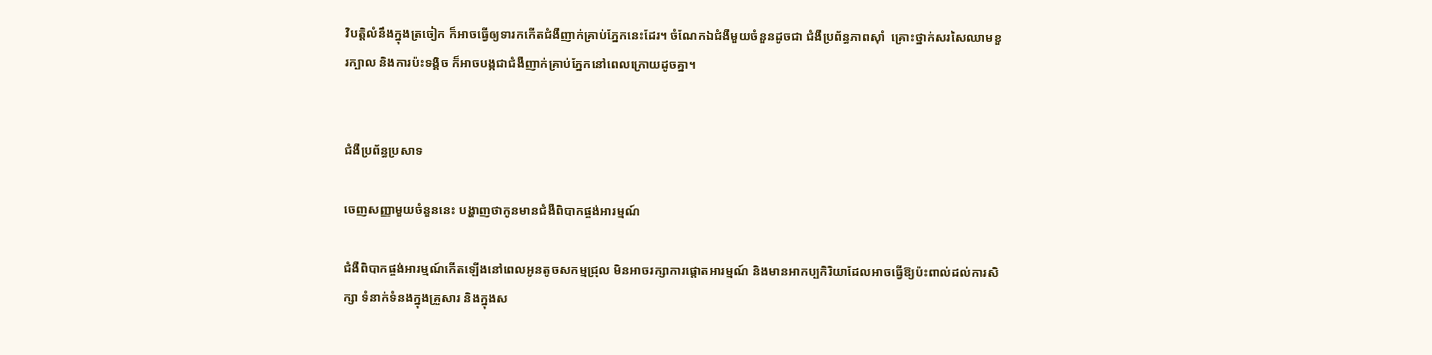វិបត្តិលំនឹងក្នុងត្រចៀក ក៏អាចធ្វើឲ្យទារកកើតជំងឺញាក់គ្រាប់ភ្នែកនេះដែរ។ ចំណែកឯជំងឺមួយចំនួនដូចជា ជំងឺប្រព័ន្ធភាពស៊ាំ  គ្រោះថ្នាក់សរសៃឈាមខួរក្បាល និងការប៉ះទង្គិច ក៏អាចបង្កជាជំងឺញាក់គ្រាប់ភ្នែកនៅពេលក្រោយដូចគ្នា។


ជំងឺប្រព័ន្ធប្រសាទ

ចេញសញ្ញាមួយចំនួននេះ បង្ហាញថាកូនមានជំងឺពិបាកផ្ចង់អារម្មណ៍

ជំងឺពិបាកផ្ចង់អារម្មណ៍កើតឡើងនៅពេលអូនតូចសកម្មជ្រុល មិនអាចរក្សាការផ្តោតអារម្មណ៍ និងមានអាកប្បកិរិយាដែលអាចធ្វើឱ្យប៉ះពាល់ដល់ការសិក្សា ទំនាក់ទំនងក្នុងគ្រួសារ និងក្នុងស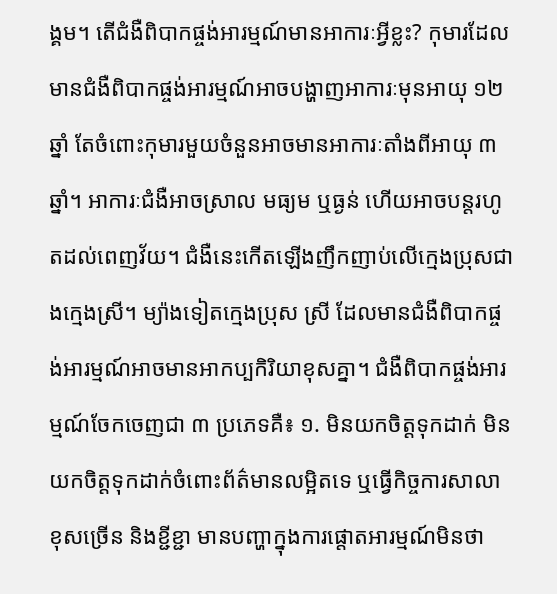ង្គម។ តើជំងឺពិបាកផ្ចង់អារម្មណ៍មានអាការៈអ្វីខ្លះ? កុមារដែលមានជំងឺពិបាកផ្ចង់អារម្មណ៍អាចបង្ហាញអាការៈមុនអាយុ ១២ឆ្នាំ តែចំពោះកុមារមួយចំនួនអាចមានអាការៈតាំងពីអាយុ ៣ឆ្នាំ។ អាការៈជំងឺអាចស្រាល មធ្យម ឬធ្ងន់ ហើយអាចបន្តរហូតដល់ពេញវ័យ។ ជំងឺនេះកើតឡើងញឹកញាប់លើក្មេងប្រុសជាងក្មេងស្រី។ ម្យ៉ាងទៀតក្មេងប្រុស ស្រី ដែលមានជំងឺពិបាកផ្ចង់អារម្មណ៍អាចមានអាកប្បកិរិយាខុសគ្នា។ ជំងឺពិបាកផ្ចង់អារម្មណ៍ចែកចេញជា ៣ ប្រភេទគឺ៖ ១. មិនយកចិត្តទុកដាក់ មិនយកចិត្តទុកដាក់ចំពោះព័ត៌មានលម្អិតទេ ឬធ្វើកិច្ចការសាលាខុសច្រើន និងខ្ជីខ្ជា មានបញ្ហាក្នុងការផ្តោតអារម្មណ៍មិនថា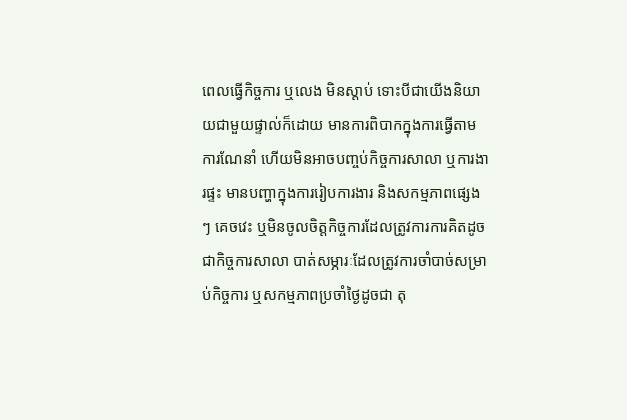ពេលធ្វើកិច្ចការ ឬលេង មិនស្តាប់ ទោះបីជាយើងនិយាយជាមួយផ្ទាល់ក៏ដោយ មានការពិបាកក្នុងការធ្វើតាមការណែនាំ ហើយមិនអាចបញ្ចប់កិច្ចការសាលា ឬការងារផ្ទះ មានបញ្ហាក្នុងការរៀបការងារ និងសកម្មភាពផ្សេងៗ គេចវេះ ឬមិនចូលចិត្តកិច្ចការដែលត្រូវការការគិតដូចជាកិច្ចការសាលា បាត់សម្ភារៈដែលត្រូវការចាំបាច់សម្រាប់កិច្ចការ ឬសកម្មភាពប្រចាំថ្ងៃដូចជា តុ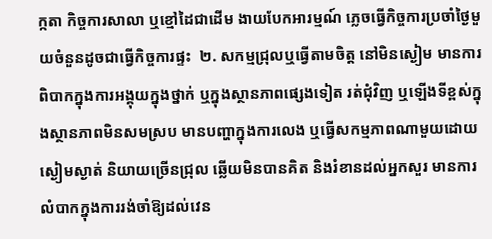ក្កតា កិច្ចការសាលា ឬខ្មៅដៃជាដើម ងាយបែកអារម្មណ៍ ភ្លេចធ្វើកិច្ចការប្រចាំថ្ងៃមួយចំនួនដូចជាធ្វើកិច្ចការផ្ទះ  ២. សកម្មជ្រុលឬធ្វើតាមចិត្ត នៅមិនស្ងៀម មានការពិបាកក្នុងការអង្គុយក្នុងថ្នាក់ ឬក្នុងស្ថានភាពផ្សេងទៀត រត់ជុំវិញ ឬឡើងទីខ្ពស់ក្នុងស្ថានភាពមិនសមស្រប មានបញ្ហាក្នុងការលេង ឬធ្វើសកម្មភាពណាមួយដោយស្ងៀមស្ងាត់ និយាយច្រើនជ្រុល ឆ្លើយមិនបានគិត និងរំខានដល់អ្នកសួរ មានការលំបាកក្នុងការរង់ចាំឱ្យដល់វេន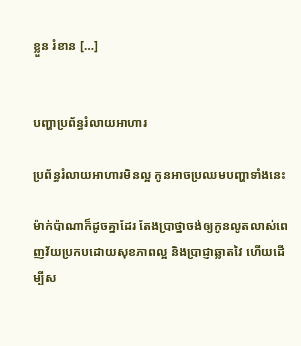ខ្លួន រំខាន […]


បញ្ហាប្រព័ន្ធរំលាយអាហារ

ប្រព័ន្ធរំលាយអាហារមិនល្អ កូនអាចប្រឈមបញ្ហាទាំងនេះ

ម៉ាក់ប៉ាណាក៏ដូចគ្នាដែរ តែងប្រាថ្នាចង់ឲ្យកូនលូតលាស់ពេញវ័យប្រកបដោយសុខភាពល្អ និងប្រាជ្ញាឆ្លាតវៃ ហើយដើម្បីស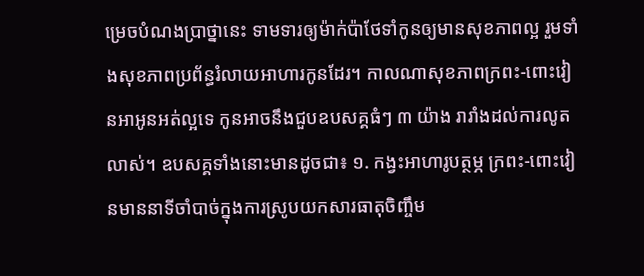ម្រេចបំណងប្រាថ្នានេះ ទាមទារឲ្យម៉ាក់ប៉ាថែទាំកូនឲ្យមានសុខភាពល្អ រួមទាំងសុខភាពប្រព័ន្ធរំលាយអាហារកូនដែរ។ កាលណាសុខភាពក្រពះ-ពោះវៀនអាអូនអត់ល្អទេ កូនអាចនឹងជួបឧបសគ្គធំៗ ៣ យ៉ាង រារាំងដល់ការលូតលាស់។ ឧបសគ្គទាំងនោះមានដូចជា៖ ១. កង្វះអាហារូបត្ថម្ភ ក្រពះ-ពោះវៀនមាននាទីចាំបាច់ក្នុងការស្រូបយកសារធាតុចិញ្ចឹម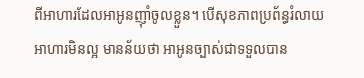ពីអាហារដែលអាអូនញ៉ាំចូលខ្លួន។ បើសុខភាពប្រព័ន្ធរំលាយអាហារមិនល្អ មានន័យថា អាអូនច្បាស់ជាទទួលបាន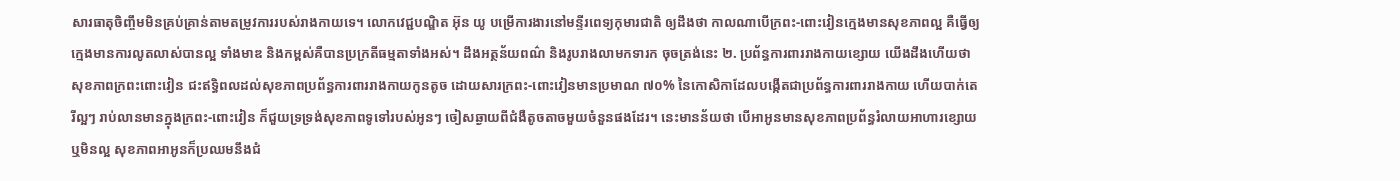សារធាតុចិញ្ចឹមមិនគ្រប់គ្រាន់តាមតម្រូវការរបស់រាងកាយទេ។ លោកវេជ្ជបណ្ឌិត អ៊ុន យូ បម្រើការងារនៅមន្ទីរពេទ្យកុមារជាតិ ឲ្យដឹងថា កាលណាបើក្រពះ-ពោះវៀនក្មេងមានសុខភាពល្អ គឺធ្វើឲ្យក្មេងមានការលូតលាស់បានល្អ ទាំងមាឌ និងកម្ពស់គឺបានប្រក្រតីធម្មតាទាំងអស់។ ដឹងអត្ថន័យពណ៌ និងរូបរាងលាមកទារក ចុចត្រង់នេះ ២. ប្រព័ន្ធការពាររាងកាយខ្សោយ យើងដឹងហើយថា សុខភាពក្រពះពោះវៀន ជះឥទ្ធិពលដល់សុខភាពប្រព័ន្ធការពាររាងកាយកូនតូច ដោយសារក្រពះ-ពោះវៀនមានប្រមាណ ៧០% នៃកោសិកាដែលបង្កើតជាប្រព័ន្ធការពាររាងកាយ ហើយបាក់តេរីល្អៗ រាប់លានមានក្នុងក្រពះ-ពោះវៀន ក៏ជួយទ្រទ្រង់សុខភាពទូទៅរបស់អូនៗ ចៀសឆ្ងាយពីជំងឺតូចតាចមួយចំនួនផងដែរ។ នេះមានន័យថា បើអាអូនមានសុខភាពប្រព័ន្ធរំលាយអាហារខ្សោយ ឬមិនល្អ សុខភាពអាអូនក៏ប្រឈមនឹងជំ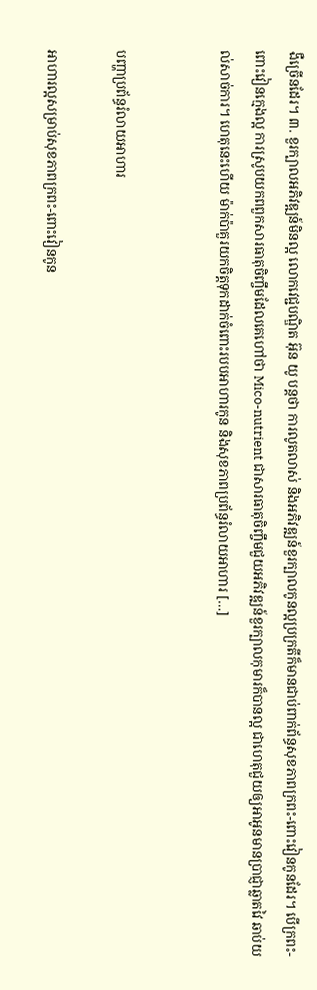ងឺច្រើនដែរ។ ៣. ខួរក្បាលអភិវឌ្ឍន៍មិនល្អ លោកវេជ្ជបណ្ឌិត អ៊ុន យូ បន្តថា ការលូតលាស់ និងអភិវឌ្ឍន៍ខួរក្បាលកូនល្អប្រក្រតីក៏មានជាប់ពាក់ព័ន្ធសុខភាពក្រពះ-ពោះវៀនកូនដែរ។ បើក្រពះ-ពោះវៀនក្មេងល្អ ការស្រូបយកពពួកសារធាតុចិញ្ចឹមដែលគេហៅថា Mico-nutrient ជាសារធាតុចិញ្ចឹមជួយអភិវឌ្ឍន៍ខួរក្បាលកុមារក៏បានល្អ ជាហេតុជួយឲ្យអាអូនមានប្រាជ្ញាឆ្លាតវៃ ឆាប់យល់សាច់ការ។ ហេតុនេះហើយ ម៉ាក់ប៉ាគួរយកចិត្តទុកដាក់ចំពោះរបបអាហារកូន និងសុខភាពប្រព័ន្ធរំលាយអាហារ […]


បញ្ហាប្រព័ន្ធរំលាយអាហារ

អាហារល្អសម្រាប់សុខភាពក្រពះ-ពោះវៀនកូន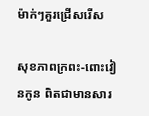ម៉ាក់ៗគួរជ្រើសរើស

សុខភាពក្រពះ-ពោះវៀនកូន ពិតជាមានសារ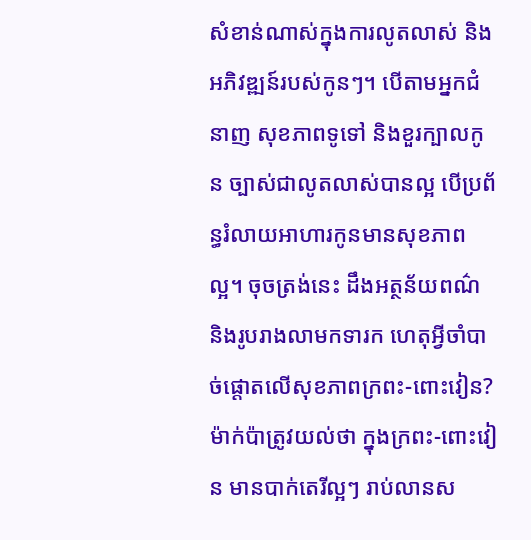សំខាន់ណាស់ក្នុងការលូតលាស់ និងអភិវឌ្ឍន៍របស់កូនៗ។ បើតាមអ្នកជំនាញ សុខភាពទូទៅ និងខួរក្បាលកូន ច្បាស់ជាលូតលាស់បានល្អ បើប្រព័ន្ធរំលាយអាហារកូនមានសុខភាពល្អ។ ចុចត្រង់នេះ ដឹងអត្ថន័យពណ៌ និងរូបរាងលាមកទារក ហេតុអ្វីចាំបាច់ផ្ដោតលើសុខភាពក្រពះ-ពោះវៀន? ម៉ាក់ប៉ាត្រូវយល់ថា ក្នុងក្រពះ-ពោះវៀន មានបាក់តេរីល្អៗ រាប់លានស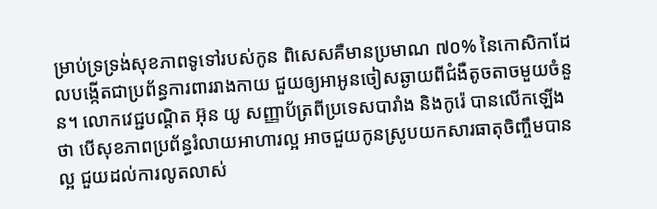ម្រាប់ទ្រទ្រង់សុខភាពទូទៅរបស់កូន ពិសេសគឺមានប្រមាណ ៧០% នៃកោសិកាដែលបង្កើតជាប្រព័ន្ធការពាររាងកាយ ជួយឲ្យអាអូនចៀសឆ្ងាយពីជំងឺតូចតាចមួយចំនួន។ លោកវេជ្ជបណ្ដិត អ៊ុន យូ សញ្ញាប័ត្រពីប្រទេសបារាំង និងកូរ៉េ បានលើកឡើងថា បើសុខភាពប្រព័ន្ធរំលាយអាហារល្អ អាចជួយកូនស្រូបយកសារធាតុចិញ្ចឹមបានល្អ ជួយដល់ការលូតលាស់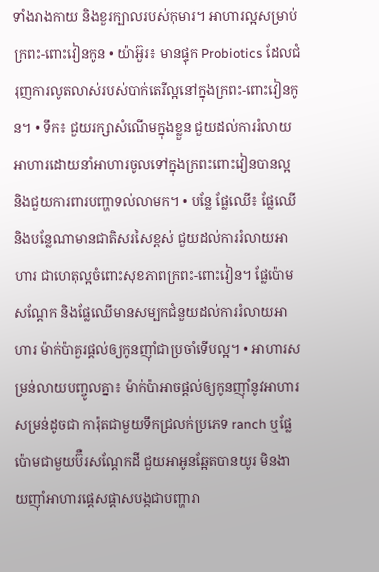ទាំងរាងកាយ និងខួរក្បាលរបស់កុមារ។ អាហារល្អសម្រាប់ក្រពះ-ពោះវៀនកូន • យ៉ាអ៊ួរ៖ មានផ្ទុក Probiotics ដែលជំរុញការលូតលាស់របស់បាក់តេរីល្អនៅក្នុងក្រពះ-ពោះវៀនកូន។ • ទឹក៖ ជួយរក្សាសំណើមក្នុងខ្លួន ជួយដល់ការរំលាយអាហារដោយនាំអាហារចូលទៅក្នុងក្រពះពោះវៀនបានល្អ និងជួយការពារបញ្ហាទល់លាមក។ • បន្លែ ផ្លែឈើ៖ ផ្លែឈើ និងបន្លែណាមានជាតិសរសៃខ្ពស់ ជួយដល់ការរំលាយអាហារ ជាហេតុល្អចំពោះសុខភាពក្រពះ-ពោះវៀន។ ផ្លែប៉ោម សណ្ដែក និងផ្លែឈើមានសម្បកជំនួយដល់ការរំលាយអាហារ ម៉ាក់ប៉ាគួរផ្ដល់ឲ្យកូនញ៉ាំជាប្រចាំទើបល្អ។ • អាហារសម្រន់លាយបញ្ចូលគ្នា៖ ម៉ាក់ប៉ាអាចផ្ដល់ឲ្យកូនញ៉ាំនូវអាហារសម្រន់ដូចជា ការ៉ុតជាមួយទឹកជ្រលក់ប្រភេទ ranch ឬផ្លែប៉ោមជាមួយប៊ឺរសណ្ដែកដី ជួយអាអូនឆ្អែតបានយូរ មិនងាយញ៉ាំអាហារផ្ដេសផ្ដាសបង្កជាបញ្ហារា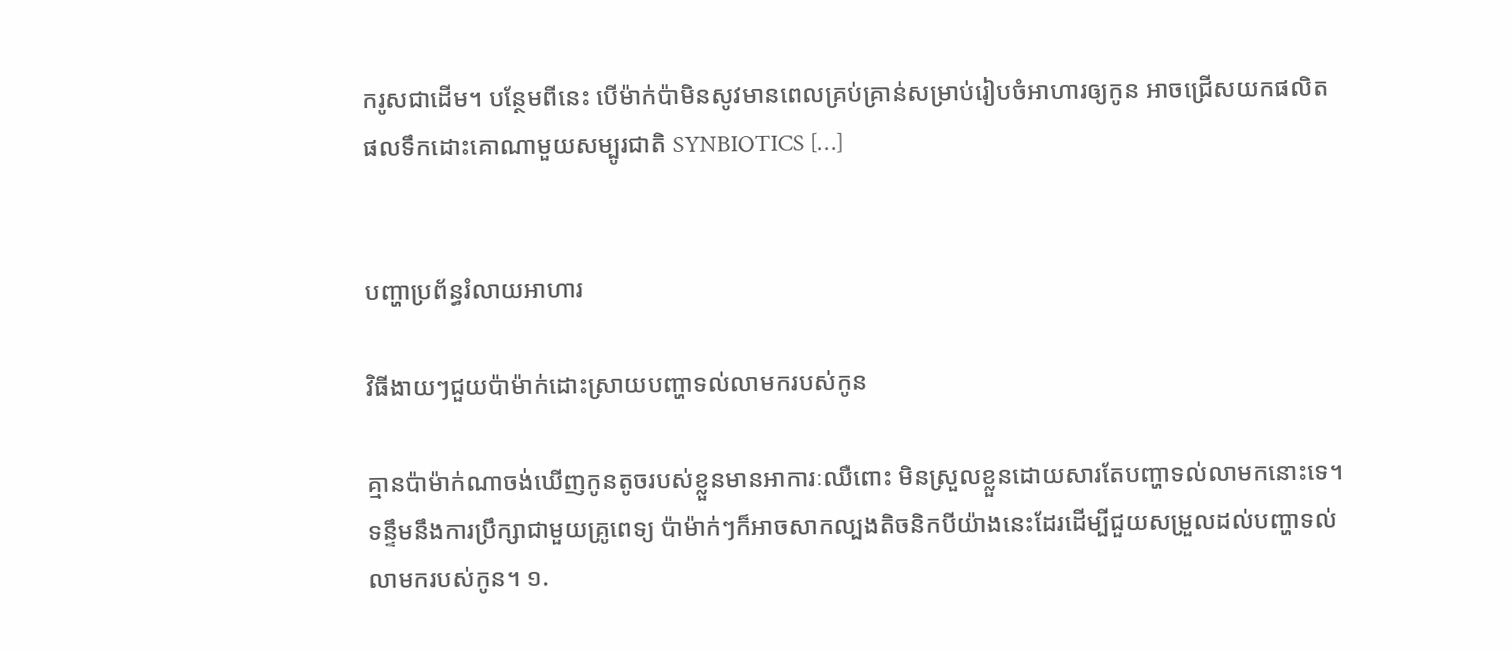ករូសជាដើម។ បន្ថែមពីនេះ បើម៉ាក់ប៉ាមិនសូវមានពេលគ្រប់គ្រាន់សម្រាប់រៀបចំអាហារឲ្យកូន អាចជ្រើសយកផលិតផលទឹកដោះគោណាមួយសម្បូរជាតិ SYNBIOTICS […]


បញ្ហាប្រព័ន្ធរំលាយអាហារ

វិធីងាយៗជួយប៉ាម៉ាក់ដោះស្រាយបញ្ហាទល់លាមករបស់កូន

គ្មានប៉ាម៉ាក់ណាចង់ឃើញកូនតូចរបស់ខ្លួនមានអាការៈឈឺពោះ មិនស្រួលខ្លួនដោយសារតែបញ្ហាទល់លាមកនោះទេ។ ទន្ទឹមនឹងការប្រឹក្សាជាមួយគ្រូពេទ្យ ប៉ាម៉ាក់ៗក៏អាចសាកល្បងតិចនិកបីយ៉ាងនេះដែរដើម្បីជួយសម្រួលដល់បញ្ហាទល់លាមករបស់កូន។ ១.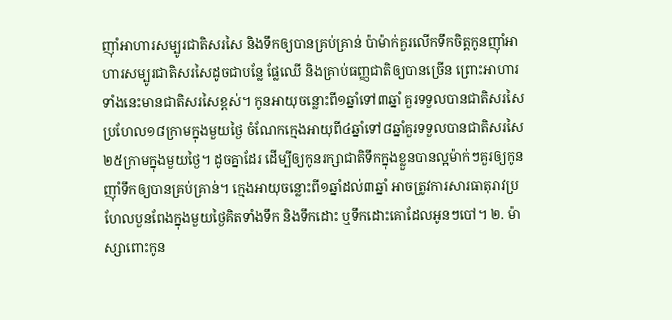ញ៉ាំអាហារសម្បូរជាតិសរសៃ និងទឹកឲ្យបានគ្រប់គ្រាន់ ប៉ាម៉ាក់គួរលើកទឹកចិត្តកូនញ៉ាំអាហារសម្បូរជាតិសរសៃដូចជាបន្លែ ផ្លែឈើ និងគ្រាប់ធញ្ញជាតិឲ្យបានច្រើន ព្រោះអាហារទាំងនេះមានជាតិសរសៃខ្ពស់។ កូនអាយុចន្លោះពី១ឆ្នាំទៅ៣ឆ្នាំ គួរទទួលបានជាតិសរសៃប្រហែល១៨ក្រាមក្នុងមួយថ្ងៃ ចំណែកក្មេងអាយុពី៤ឆ្នាំទៅ៨ឆ្នាំគួរទទួលបានជាតិសរសៃ២៥ក្រាមក្នុងមួយថ្ងៃ។ ដូចគ្នាដែរ ដើម្បីឲ្យកូនរក្សាជាតិទឹកក្នុងខ្លួនបានល្អម៉ាក់ៗគួរឲ្យកូនញ៉ាំទឹកឲ្យបានគ្រប់គ្រាន់។ ក្មេងអាយុចន្លោះពី១ឆ្នាំដល់៣ឆ្នាំ អាចត្រូវការសារធាតុរាវប្រហែលបួនពែងក្នុងមួយថ្ងៃគិតទាំងទឹក និងទឹកដោះ ឬទឹកដោះគោដែលអូនៗបៅ។ ២. ម៉ាស្សាពោះកូន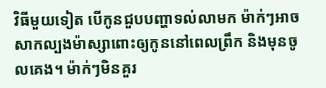វិធីមួយទៀត បើកូនជួបបញ្ហាទល់លាមក ម៉ាក់ៗអាចសាកល្បងម៉ាស្សាពោះឲ្យកូននៅពេលព្រឹក និងមុនចូលគេង។ ម៉ាក់ៗមិនគួរ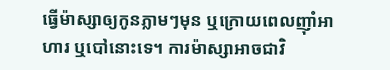ធ្វើម៉ាស្សាឲ្យកូនភ្លាមៗមុន ឬក្រោយពេលញ៉ាំអាហារ ឬបៅនោះទេ។ ការម៉ាស្សាអាចជាវិ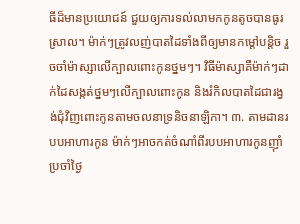ធីដ៏មានប្រយោជន៍ ជួយឲ្យការទល់លាមកកូនតូចបានធូរស្រាល។ ម៉ាក់ៗត្រូវលញ់បាតដៃទាំងពីឲ្យមានកម្ដៅបន្តិច រួចចាំម៉ាស្សាលើក្បាលពោះកូនថ្នមៗ។ វិធីម៉ាស្សាគឺម៉ាក់ៗដាក់ដៃសង្កត់ថ្នមៗលើក្បាលពោះកូន និងរំកិលបាតដៃជារង្វង់ជុំវិញពោះកូនតាមចលនាទ្រនិចនាឡិកា។ ៣. តាមដានរបបអាហារកូន ម៉ាក់ៗអាចកត់ចំណាំពីរបបអាហារកូនញ៉ាំប្រចាំថ្ងៃ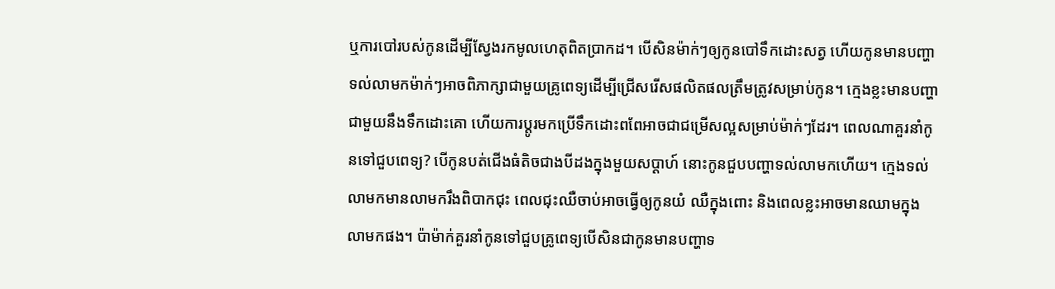ឬការបៅរបស់កូនដើម្បីស្វែងរកមូលហេតុពិតប្រាកដ។ បើសិនម៉ាក់ៗឲ្យកូនបៅទឹកដោះសត្វ ហើយកូនមានបញ្ហាទល់លាមកម៉ាក់ៗអាចពិភាក្សាជាមួយគ្រូពេទ្យដើម្បីជ្រើសរើសផលិតផលត្រឹមត្រូវសម្រាប់កូន។ ក្មេងខ្លះមានបញ្ហាជាមួយនឹងទឹកដោះគោ ហើយការប្ដូរមកប្រើទឹកដោះពពែអាចជាជម្រើសល្អសម្រាប់ម៉ាក់ៗដែរ។ ពេលណាគួរនាំកូនទៅជួបពេទ្យ? បើកូនបត់ជើងធំតិចជាងបីដងក្នុងមួយសប្ដាហ៍ នោះកូនជួបបញ្ហាទល់លាមកហើយ។ ក្មេងទល់លាមកមានលាមករឹងពិបាកជុះ ពេលជុះឈឺចាប់អាចធ្វើឲ្យកូនយំ ឈឺក្នុងពោះ និងពេលខ្លះអាចមានឈាមក្នុងលាមកផង។ ប៉ាម៉ាក់គួរនាំកូនទៅជួបគ្រូពេទ្យបើសិនជាកូនមានបញ្ហាទ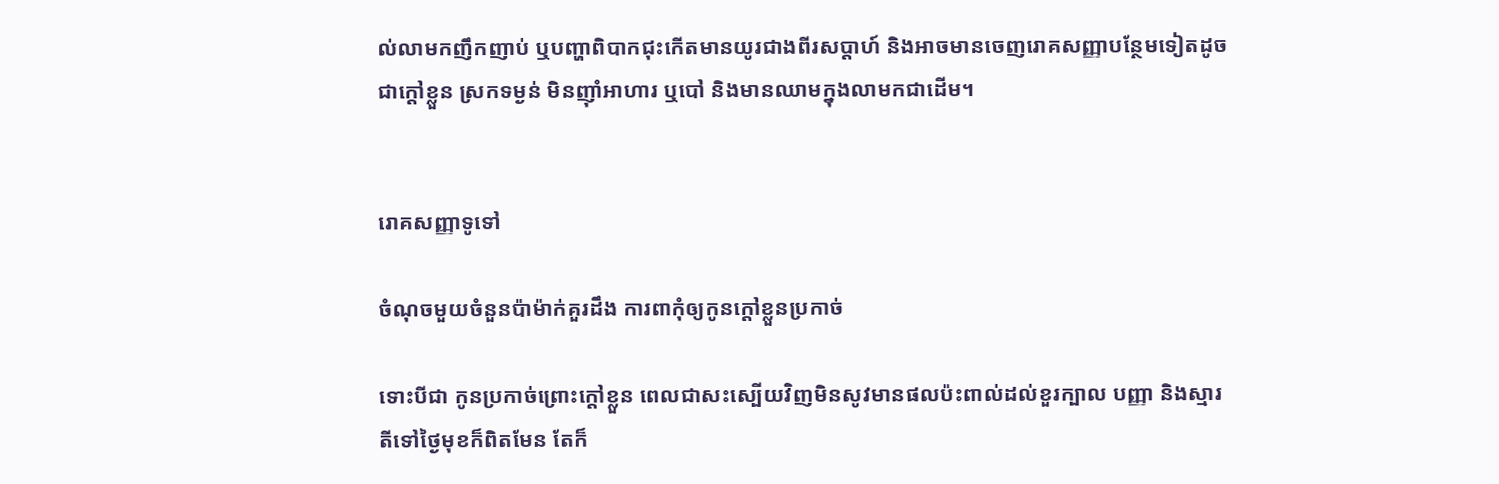ល់លាមកញឹកញាប់ ឬបញ្ហាពិបាកជុះកើតមានយូរជាងពីរសប្ដាហ៍ និងអាចមានចេញរោគសញ្ញាបន្ថែមទៀតដូចជាក្ដៅខ្លួន ស្រកទម្ងន់ មិនញ៉ាំអាហារ ឬបៅ និងមានឈាមក្នុងលាមកជាដើម។


រោគសញ្ញាទូទៅ

ចំណុចមួយចំនួនប៉ាម៉ាក់គួរដឹង ការពាកុំឲ្យកូនក្ដៅខ្លួនប្រកាច់

ទោះបីជា កូនប្រកាច់ព្រោះក្ដៅខ្លួន ពេលជាសះស្បើយវិញមិនសូវមានផលប៉ះពាល់ដល់ខួរក្បាល បញ្ញា និងស្មារតីទៅថ្ងៃមុខក៏ពិតមែន តែក៏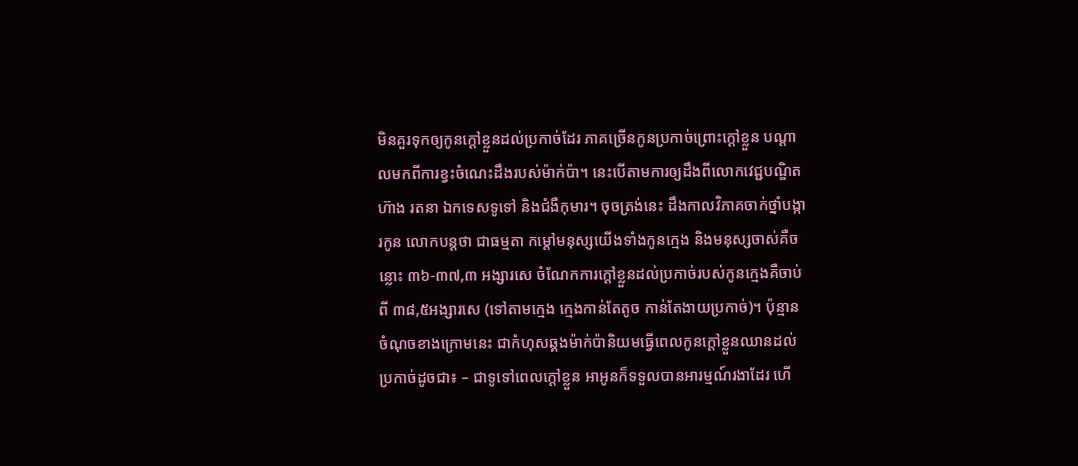មិនគួរទុកឲ្យកូនក្ដៅខ្លួនដល់ប្រកាច់ដែរ ភាគច្រើនកូនប្រកាច់ព្រោះក្ដៅខ្លួន បណ្ដាលមកពីការខ្វះចំណេះដឹងរបស់ម៉ាក់ប៉ា។ នេះបើតាមការឲ្យដឹងពីលោកវេជ្ជបណ្ឌិត ហ៊ាង រតនា ឯកទេសទូទៅ និងជំងឺកុមារ។ ចុចត្រង់នេះ ដឹងកាលវិភាគចាក់ថ្នាំបង្ការកូន លោកបន្តថា ជាធម្មតា កម្ដៅមនុស្សយើងទាំងកូនក្មេង និងមនុស្សចាស់គឺចន្លោះ ៣៦-៣៧,៣ អង្សារសេ ចំណែកការក្ដៅខ្លួនដល់ប្រកាច់របស់កូនក្មេងគឺចាប់ពី ៣៨,៥អង្សារសេ (ទៅតាមក្មេង ក្មេងកាន់តែតូច កាន់តែងាយប្រកាច់)។ ប៉ុន្មានចំណុចខាងក្រោមនេះ ជាកំហុសឆ្គងម៉ាក់ប៉ានិយមធ្វើពេលកូនក្ដៅខ្លួនឈានដល់ប្រកាច់ដូចជា៖ – ជាទូទៅពេលក្ដៅខ្លួន អាអូនក៏ទទួលបានអារម្មណ៍រងាដែរ ហើ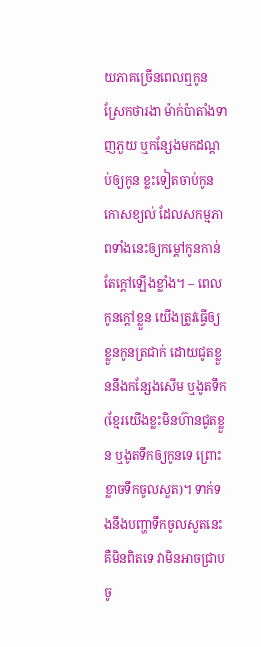យភាគច្រើនពេលឮកូនស្រែកថារងា ម៉ាក់ប៉ាតាំងទាញភួយ ឬកន្សែងមកដណ្ដប់ឲ្យកូន ខ្លះទៀតចាប់កូនកោសខ្យល់ ដែលសកម្មភាពទាំងនេះឲ្យកម្ដៅកូនកាន់តែក្ដៅឡើងខ្លាំង។ – ពេលកូនក្ដៅខ្លួន យើងត្រូវធ្វើឲ្យខ្លួនកូនត្រជាក់ ដោយជូតខ្លួននឹងកន្សែងសើម ឬងូតទឹក (ខ្មែរយើងខ្លះមិនហ៊ានជូតខ្លួន ឬងូតទឹកឲ្យកូនទេ ព្រោះខ្លាចទឹកចូលសួត)។ ទាក់ទងនឹងបញ្ហាទឹកចូលសួតនេះ គឺមិនពិតទេ វាមិនអាចជ្រាបចូ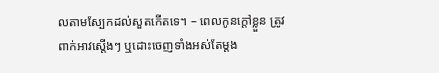លតាមស្បែកដល់សួតកើតទេ។ – ពេលកូនក្ដៅខ្លួន ត្រូវពាក់អាវស្ដើងៗ ឬដោះចេញទាំងអស់តែម្ដង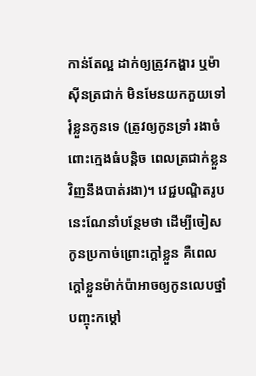កាន់តែល្អ ដាក់ឲ្យត្រូវកង្ហារ ឬម៉ាស៊ីនត្រជាក់ មិនមែនយកភួយទៅរុំខ្លួនកូនទេ (ត្រូវឲ្យកូនទ្រាំ រងាចំពោះក្មេងធំបន្តិច ពេលត្រជាក់ខ្លួនវិញនឹងបាត់រងា)។ វេជ្ជបណ្ឌិតរូបនេះណែនាំបន្ថែមថា ដើម្បីចៀសកូនប្រកាច់ព្រោះក្ដៅខ្លួន គឺពេលក្ដៅខ្លួនម៉ាក់ប៉ាអាចឲ្យកូនលេបថ្នាំបញ្ចុះកម្ដៅ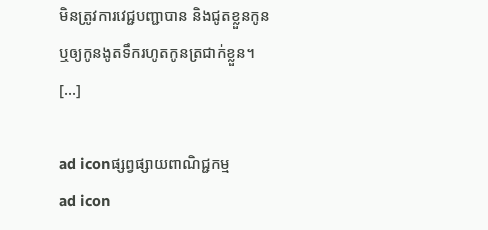មិនត្រូវការវេជ្ជបញ្ជាបាន និងជូតខ្លួនកូន ឬឲ្យកូនងូតទឹករហូតកូនត្រជាក់ខ្លួន។ […]

ad iconផ្សព្វផ្សាយពាណិជ្ជកម្ម
ad icon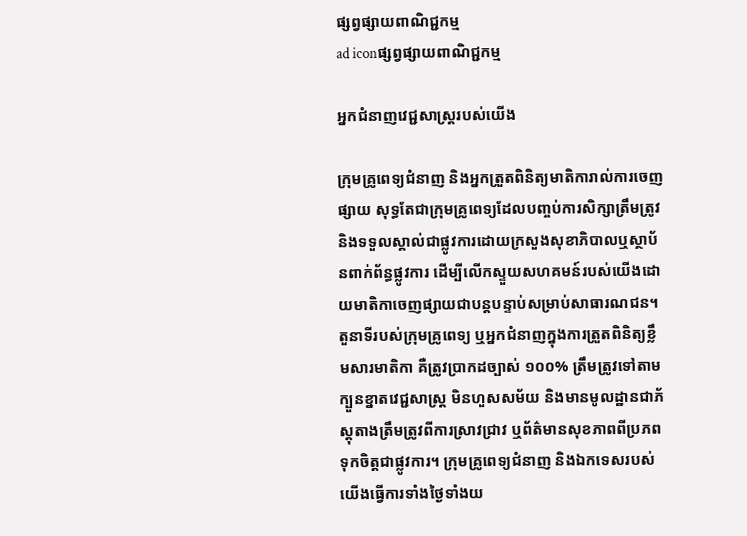ផ្សព្វផ្សាយពាណិជ្ជកម្ម
ad iconផ្សព្វផ្សាយពាណិជ្ជកម្ម

អ្នកជំនាញវេជ្ជសាស្ត្ររបស់យើង

ក្រុមគ្រូពេទ្យជំនាញ និងអ្នកត្រួតពិនិត្យមាតិការាល់ការចេញផ្សាយ សុទ្ធតែជាក្រុមគ្រូពេទ្យដែលបញ្ចប់ការសិក្សាត្រឹមត្រូវ និងទទួលស្គាល់ជាផ្លូវការដោយក្រសួងសុខាភិបាលឬស្ថាប័នពាក់ព័ន្ធផ្លូវការ ដើម្បីលើកស្ទួយសហគមន៍របស់យើងដោយមាតិកាចេញផ្សាយជាបន្តបន្ទាប់សម្រាប់សាធារណជន។ តួនាទីរបស់ក្រុមគ្រូពេទ្យ ឬអ្នកជំនាញក្នុងការត្រួតពិនិត្យខ្លឹមសារមាតិកា គឺត្រូវប្រាកដច្បាស់ ១០០% ត្រឹមត្រូវទៅតាមក្បួនខ្នាតវេជ្ជសាស្ត្រ មិនហួសសម័យ និងមានមូលដ្ឋានជាភ័ស្តុតាងត្រឹមត្រូវពីការស្រាវជ្រាវ ឬព័ត៌មានសុខភាពពីប្រភពទុកចិត្តជាផ្លូវការ។ ក្រុមគ្រូពេទ្យជំនាញ និងឯកទេសរបស់យើងធ្វើការទាំងថ្ងៃទាំងយ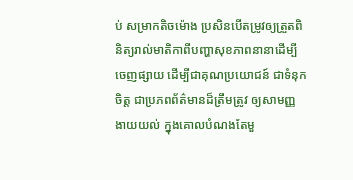ប់ សម្រាកតិចម៉ោង ប្រសិនបើតម្រូវឲ្យត្រួតពិនិត្យរាល់មាតិកាពីបញ្ហាសុខភាពនានាដើម្បីចេញផ្សាយ ដើម្បីជាគុណប្រយោជន៍ ជាទំនុកចិត្ត ជាប្រភពព័ត៌មានដ៏ត្រឹមត្រូវ ឲ្យសាមញ្ញងាយយល់ ក្នុងគោលបំណងតែមួ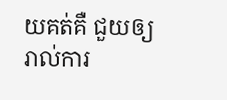យគត់គឺ ជួយឲ្យរាល់ការ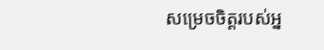សម្រេចចិត្តរបស់អ្ន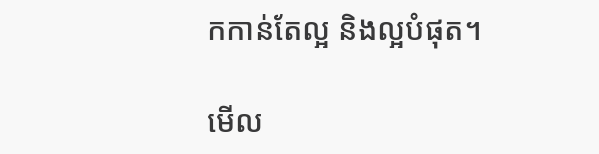កកាន់តែល្អ និងល្អបំផុត។

មើល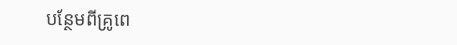បន្ថែមពីគ្រូពេ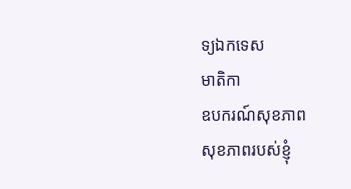ទ្យឯកទេស
មាតិកា
ឧបករណ៍សុខភាព
សុខភាពរបស់ខ្ញុំ